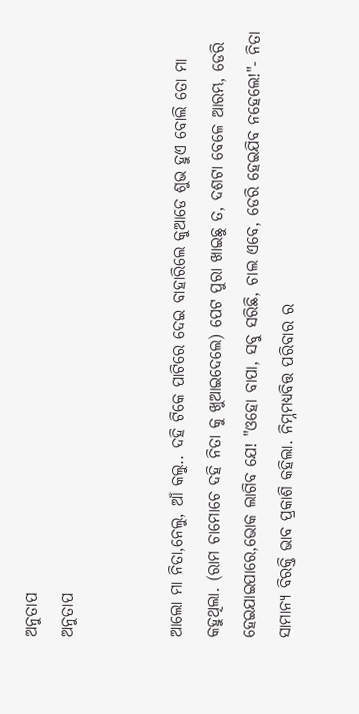ଅନୁତାପ
ଅନୁତାପ


ଆଲୋ ମା ନିତା,ନେଲୁ, ଆଁ କଲୁ.. ଦହି ଟିକେ ପାଟିରେ ଦେଇ ବାହାରିଲେ କୁଆଡେ ଶୁଭ ହୁଏ ବୋଲି ତୋ ମା କହୁଥିଲା. (ରାମ ଚାମୋଚେ ଦହି ନିତା କୁ ଖୁଆଇଦେଲେ) ପେଟ ପୁରା ଖାଇଛୁ ତ, ଦଶଟା ବେଳେ ଆରମ୍ଭ, ଡେରି ହେଇଯାଇପାରେ,ଭୋକ ଲାଗିବ ଯେ! "ଓହୋ ବାପା, ସବୁ ସରିଛି, ଚାଲ ଏବେ, ଡେରି ହେଇଯିବ ନହେଲେ!"- ନିତା ସାମାନ୍ୟ ବିରକ୍ତି ଭାବ ପ୍ରକାଶି କହିଲା. ନିମ୍ନମଧ୍ୟବିତ୍ତ ପରିବାର ର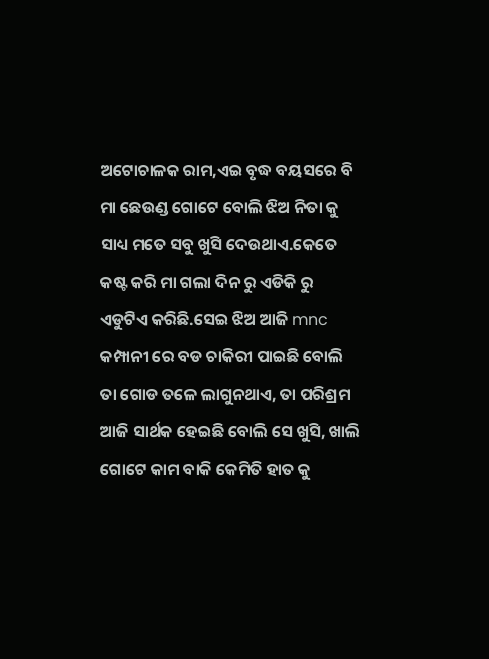ଅଟୋଚାଳକ ରାମ,ଏଇ ବୃଦ୍ଧ ବୟସରେ ବି ମା ଛେଉଣ୍ଡ ଗୋଟେ ବୋଲି ଝିଅ ନିତା କୁ ସାଧ୍ୟ ମତେ ସବୁ ଖୁସି ଦେଉଥାଏ.କେତେ କଷ୍ଟ କରି ମା ଗଲା ଦିନ ରୁ ଏଡିକି ରୁ ଏଡୁଟିଏ କରିଛି.ସେଇ ଝିଅ ଆଜି mnc କମ୍ପାନୀ ରେ ବଡ ଚାକିରୀ ପାଇଛି ବୋଲି ତା ଗୋଡ ତଳେ ଲାଗୁନଥାଏ, ତା ପରିଶ୍ରମ ଆଜି ସାର୍ଥକ ହେଇଛି ବୋଲି ସେ ଖୁସି, ଖାଲି ଗୋଟେ କାମ ବାକି କେମିତି ହାତ କୁ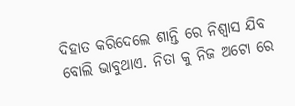ଦିହାତ କରିଦେଲେ ଶାନ୍ତି ରେ ନିଶ୍ୱାସ ଯିବ ବୋଲି ଭାବୁଥାଏ. ନିତା କୁ ନିଜ ଅଟୋ ରେ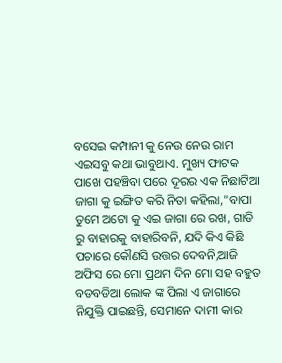ବସେଇ କମ୍ପାନୀ କୁ ନେଉ ନେଉ ରାମ ଏଇସବୁ କଥା ଭାବୁଥାଏ. ମୁଖ୍ୟ ଫାଟକ ପାଖେ ପହଞ୍ଚିବା ପରେ ଦୂରର ଏକ ନିଛାଟିଆ ଜାଗା କୁ ଇଙ୍ଗିତ କରି ନିତା କହିଲା,"ବାପା ତୁମେ ଅଟୋ କୁ ଏଇ ଜାଗା ରେ ରଖ, ଗାଡି ରୁ ବାହାରକୁ ବାହାରିବନି, ଯଦି କିଏ କିଛି ପଚାରେ କୌଣସି ଉତ୍ତର ଦେବନି,ଆଜି ଅଫିସ ରେ ମୋ ପ୍ରଥମ ଦିନ ମୋ ସହ ବହୁତ ବଡବଡିଆ ଲୋକ ଙ୍କ ପିଲା ଏ ଜାଗାରେ ନିଯୁକ୍ତି ପାଇଛନ୍ତି, ସେମାନେ ଦାମୀ କାର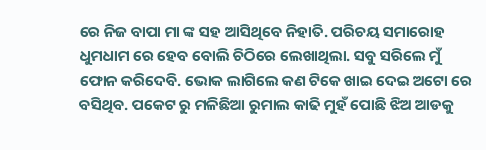ରେ ନିଜ ବାପା ମା ଙ୍କ ସହ ଆସିଥିବେ ନିହାତି. ପରିଚୟ ସମାରୋହ ଧୁମଧାମ ରେ ହେବ ବୋଲି ଚିଠିରେ ଲେଖାଥିଲା. ସବୁ ସରିଲେ ମୁଁ ଫୋନ କରିଦେବି. ଭୋକ ଲାଗିଲେ କଣ ଟିକେ ଖାଇ ଦେଇ ଅଟୋ ରେ ବସିଥିବ. ପକେଟ ରୁ ମଳିଛିଆ ରୁମାଲ କାଢି ମୁହଁ ପୋଛି ଝିଅ ଆଡକୁ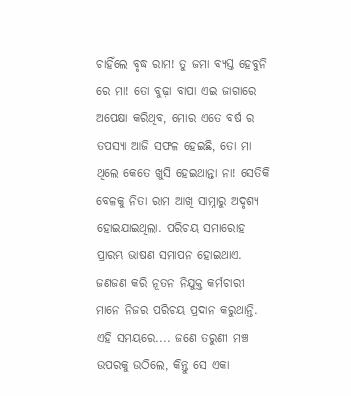ଚାହିଁଲେ ବୃଦ୍ଧ ରାମ! ତୁ ଜମା ବ୍ୟସ୍ତ ହେବୁନି ରେ ମା! ତୋ ବୁଢ଼ା ବାପା ଏଇ ଜାଗାରେ ଅପେକ୍ଷା କରିଥିବ, ମୋର ଏତେ ବର୍ଷ ର ତପସ୍ୟା ଆଜି ସଫଳ ହେଇଛି, ତୋ ମା ଥିଲେ କେତେ ଖୁସି ହେଇଥାନ୍ତା ନା! ସେତିକି ବେଳକୁ ନିତା ରାମ ଆଖି ସାମ୍ନାରୁ ଅଦୃଶ୍ୟ ହୋଇଯାଇଥିଲା. ପରିଚୟ ସମାରୋହ ପ୍ରାରମ୍ଭ ଭାଷଣ ସମାପନ ହୋଇଥାଏ. ଜଣଜଣ କରି ନୂତନ ନିଯୁକ୍ତ କର୍ମଚାରୀ ମାନେ ନିଜର ପରିଚୟ ପ୍ରଦାନ କରୁଥାନ୍ତି. ଏହି ସମୟରେ.... ଜଣେ ତରୁଣୀ ମଞ୍ଚ ଉପରକୁ ଉଠିଲେ, କିନ୍ତୁ ସେ ଏକା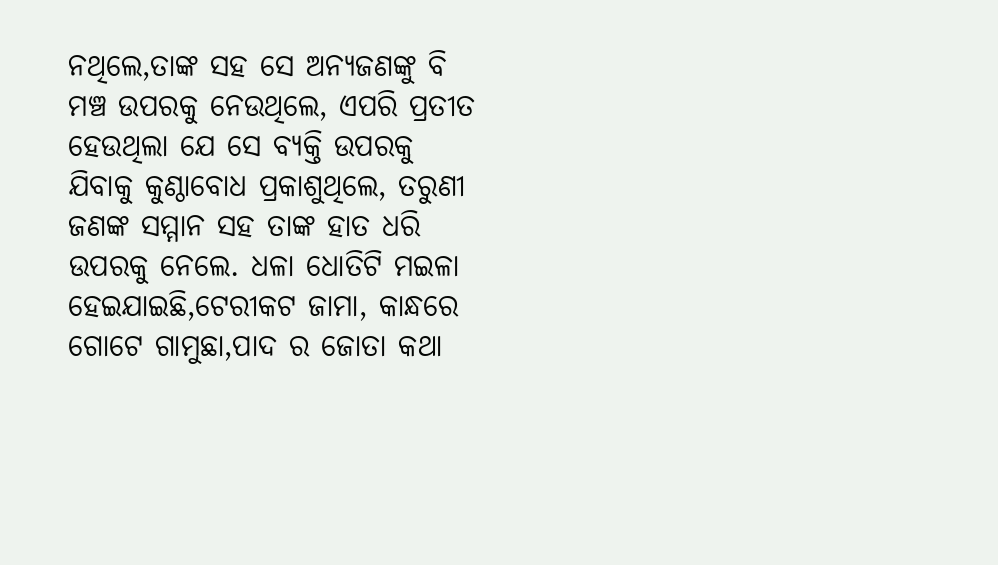ନଥିଲେ,ତାଙ୍କ ସହ ସେ ଅନ୍ୟଜଣଙ୍କୁ ବି ମଞ୍ଚ ଉପରକୁ ନେଉଥିଲେ, ଏପରି ପ୍ରତୀତ ହେଉଥିଲା ଯେ ସେ ବ୍ୟକ୍ତି ଉପରକୁ ଯିବାକୁ କୁଣ୍ଠାବୋଧ ପ୍ରକାଶୁଥିଲେ, ତରୁଣୀ ଜଣଙ୍କ ସମ୍ମାନ ସହ ତାଙ୍କ ହାତ ଧରି ଉପରକୁ ନେଲେ. ଧଳା ଧୋତିଟି ମଇଳା ହେଇଯାଇଛି,ଟେରୀକଟ ଜାମା, କାନ୍ଧରେ ଗୋଟେ ଗାମୁଛା,ପାଦ ର ଜୋତା କଥା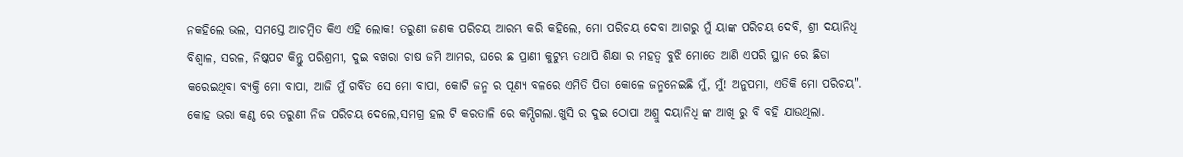ନକହିଲେ ଭଲ, ସମସ୍ତେ ଆଚମ୍ବିତ କିଏ ଏହି ଲୋକ! ତରୁଣୀ ଜଣକ ପରିଚୟ ଆରମ୍ଭ କରି କହିଲେ, ମୋ ପରିଚୟ ଦେବା ଆଗରୁ ମୁଁ ୟାଙ୍କ ପରିଚୟ ଦେବି, ଶ୍ରୀ ଦୟାନିଧି ବିଶ୍ୱାଳ, ସରଳ, ନିଷ୍କପଟ କିନ୍ତୁ ପରିଶ୍ରମୀ, ଦୁଇ ବଖରା ଚାଷ ଜମି ଆମର, ଘରେ ଛ ପ୍ରାଣୀ କୁଟୁମ୍ଭ ତଥାପି ଶିକ୍ଷା ର ମହତ୍ୱ ବୁଝି ମୋତେ ଆଣି ଏପରି ସ୍ଥାନ ରେ ଛିଡା କରେଇଥିବା ବ୍ୟକ୍ତି ମୋ ବାପା, ଆଜି ମୁଁ ଗର୍ବିତ ସେ ମୋ ବାପା, କୋଟି ଜନ୍ମ ର ପୂଣ୍ୟ ବଳରେ ଏମିତି ପିତା କୋଳେ ଜନ୍ମନେଇଛି ମୁଁ, ମୁଁ! ଅନୁପମା, ଏତିକି ମୋ ପରିଚୟ". କୋହ ଭରା କଣ୍ଠ ରେ ତରୁଣୀ ନିଜ ପରିଚୟ ଦେଲେ,ସମଗ୍ର ହଲ ଟି କରତାଳି ରେ କମ୍ପିଗଲା.ଖୁସି ର ଦୁଇ ଠୋପା ଅଶ୍ରୁ ଦୟାନିଧି ଙ୍କ ଆଖି ରୁ ବି ବହି ଯାଉଥିଲା.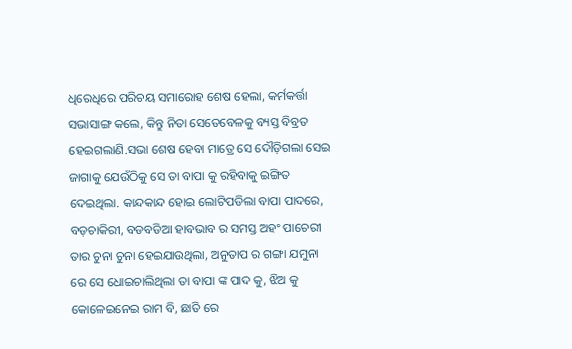ଧିରେଧିରେ ପରିଚୟ ସମାରୋହ ଶେଷ ହେଲା, କର୍ମକର୍ତ୍ତା ସଭାସାଙ୍ଗ କଲେ, କିନ୍ତୁ ନିତା ସେତେବେଳକୁ ବ୍ୟସ୍ତ ବିବ୍ରତ ହେଇଗଲାଣି.ସଭା ଶେଷ ହେବା ମାତ୍ରେ ସେ ଦୌଡ଼ିଗଲା ସେଇ ଜାଗାକୁ ଯେଉଁଠିକୁ ସେ ତା ବାପା କୁ ରହିବାକୁ ଇଙ୍ଗିତ ଦେଇଥିଲା. କାନ୍ଦକାନ୍ଦ ହୋଇ ଲୋଟିପଡିଲା ବାପା ପାଦରେ, ବଡ଼ଚାକିରୀ, ବଡବଡିଆ ହାବଭାବ ର ସମସ୍ତ ଅହଂ ପାଚେରୀ ତାର ଚୁନା ଚୁନା ହେଇଯାଉଥିଲା, ଅନୁତାପ ର ଗଙ୍ଗା ଯମୁନା ରେ ସେ ଧୋଇଚାଲିଥିଲା ତା ବାପା ଙ୍କ ପାଦ କୁ, ଝିଅ କୁ କୋଳେଇନେଇ ରାମ ବି, ଛାତି ରେ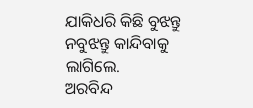ଯାକିଧରି କିଛି ବୁଝନ୍ତୁ ନବୁଝନ୍ତୁ କାନ୍ଦିବାକୁ ଲାଗିଲେ.
ଅରବିନ୍ଦ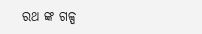ରଥ ଙ୍କ ଗଳ୍ପ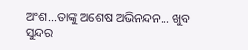ଅଂଶ...ତାଙ୍କୁ ଅଶେଷ ଅଭିନନ୍ଦନ... ଖୁବ ସୁନ୍ଦର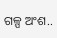ଗଳ୍ପ ଅଂଶ..